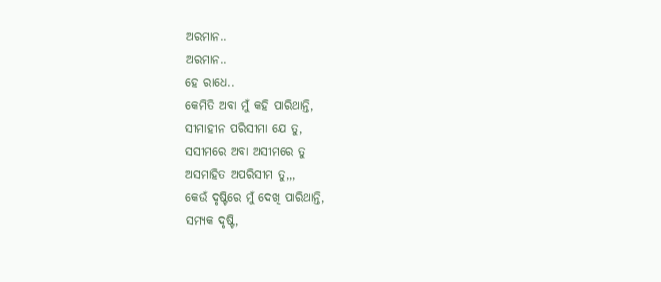ଅରମାନ..
ଅରମାନ..
ହେ ରାଧେ..
କେମିତି ଅବା ମୁଁ କହି ପାରିଥାନ୍ତି,
ସୀମାହୀନ ପରିସୀମା ଯେ ତୁ,
ସସୀମରେ ଅବା ଅସୀମରେ ତୁ
ଅସମାହିତ ଅପରିସୀମ ତୁ,,,
କେଉଁ ଦୃଷ୍ଟିରେ ମୁଁ ଦେଖି ପାରିଥାନ୍ତି,
ସମ୍ୟକ ଦୃଷ୍ଟି,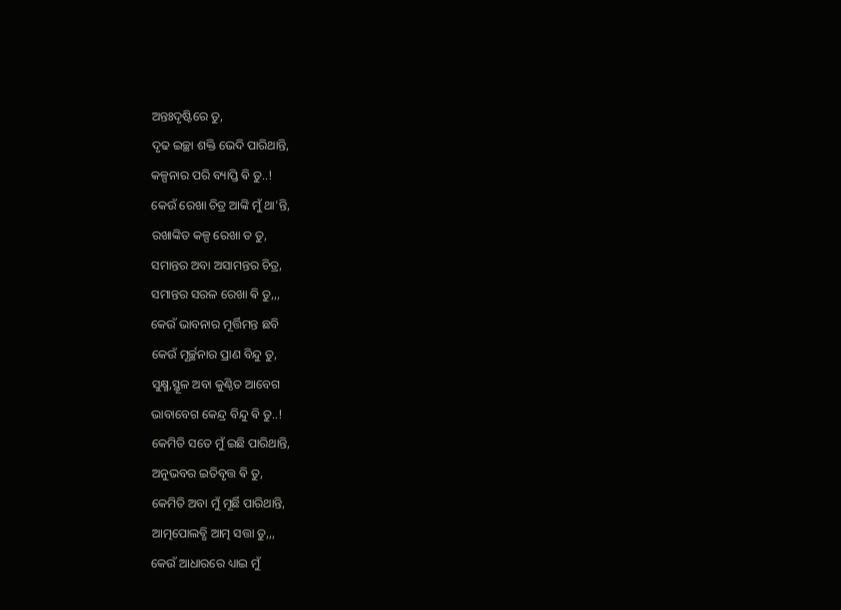ଅନ୍ତଃଦୃଷ୍ଟିରେ ତୁ,
ଦୃଢ ଇଚ୍ଛା ଶକ୍ତି ଭେଦି ପାରିଥାନ୍ତି,
କଳ୍ପନାର ପରି ବ୍ୟାପ୍ତି ଵି ତୁ..!
କେଉଁ ରେଖା ଚିତ୍ର ଆଙ୍କି ମୁଁ ଥା'ନ୍ତି,
ରଖାଙ୍କିତ କଳ୍ପ ରେଖା ତ ତୁ,
ସମାନ୍ତର ଅବା ଅସାମନ୍ତର ଚିତ୍ର,
ସମାନ୍ତର ସରଳ ରେଖା ଵି ତୁ,,,
କେଉଁ ଭାବନାର ମୂର୍ତ୍ତିମନ୍ତ ଛବି
କେଉଁ ମୂର୍ଚ୍ଛନାର ପ୍ରାଣ ବିନ୍ଦୁ ତୁ,
ସୁକ୍ଷ୍ମ,ସ୍ଥୂଳ ଅବା କୁଣ୍ଠିତ ଆବେଗ
ଭାବାବେଗ କେନ୍ଦ୍ର ବିନ୍ଦୁ ଵି ତୁ..!
କେମିତି ସତେ ମୁଁ ଇଛି ପାରିଥାନ୍ତି,
ଅନୁଭବର ଇତିବୃତ୍ତ ଵି ତୁ,
କେମିତି ଅବା ମୁଁ ମୂର୍ଛି ପାରିଥାନ୍ତି,
ଆତ୍ମପୋଲବ୍ଧି ଆତ୍ମ ସତ୍ତା ତୁ,,,
କେଉଁ ଆଧାରରେ ଧ୍ୟାଇ ମୁଁ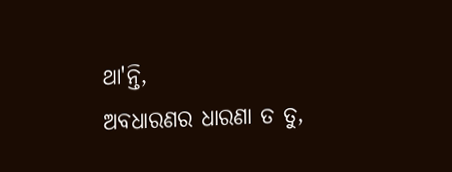ଥା'ନ୍ତି,
ଅବଧାରଣର ଧାରଣା ତ ତୁ,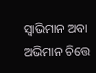ସ୍ୱାଭିମାନ ଅବା ଅଭିମାନ ଚିତ୍ତେ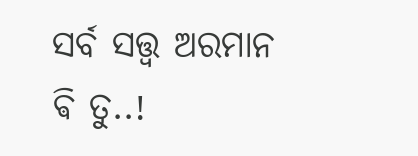ସର୍ବ ସତ୍ତ୍ୱ ଅରମାନ ଵି ତୁ..!